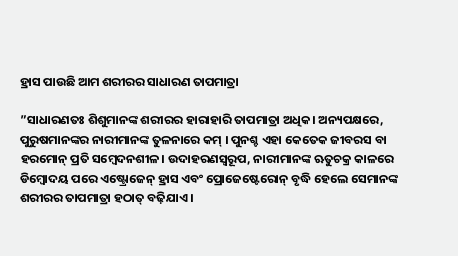ହ୍ରାସ ପାଉଛି ଆମ ଶରୀରର ସାଧାରଣ ତାପମାତ୍ରା

”ସାଧାରଣତଃ ଶିଶୁମାନଙ୍କ ଶରୀରର ହାରାହାରି ତାପମାତ୍ରା ଅଧିକ। ଅନ୍ୟପକ୍ଷରେ, ପୁରୁଷମାନଙ୍କର ନାରୀମାନଙ୍କ ତୁଳନାରେ କମ୍‌ । ପୁନଶ୍ଚ ଏହା କେତେକ ଜୀବରସ ବା ହରମୋନ୍‌ ପ୍ରତି ସମ୍ବେଦନଶୀଳ। ଉଦାହରଣସ୍ବରୂପ, ନାରୀମାନଙ୍କ ଋତୁଚକ୍ର କାଳରେ ଡିମ୍ବୋଦୟ ପରେ ଏଷ୍ଟ୍ରୋଜେନ୍‌ ହ୍ରାସ ଏବଂ ପ୍ରୋଜେଷ୍ଟେରୋନ୍‌ ବୃଦ୍ଧି ହେଲେ ସେମାନଙ୍କ ଶରୀରର ତାପମାତ୍ରା ହଠାତ୍‌ ବଢ଼ିଯାଏ ।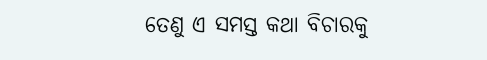ତେଣୁ ଏ ସମସ୍ତ କଥା ବିଚାରକୁ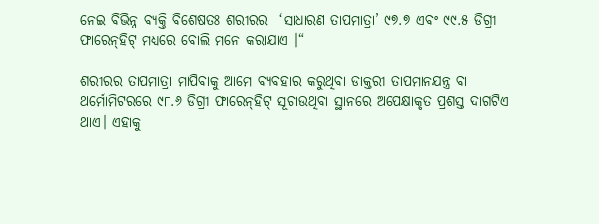ନେଇ ବିଭିନ୍ନ ବ୍ୟକ୍ତି ବିଶେଷତଃ ଶରୀରର  ‘ସାଧାରଣ ତାପମାତ୍ରା’ ୯୭.୭ ଏବଂ ୯୯.୫ ଡିଗ୍ରୀ ଫାରେନ୍‌ହିଟ୍‌ ମଧ୍ୟରେ ବୋଲି ମନେ କରାଯାଏ ।“

ଶରୀରର ତାପମାତ୍ରା ମାପିବାକୁ ଆମେ ବ୍ୟବହାର କରୁଥିବା ଡାକ୍ତରୀ ତାପମାନଯନ୍ତ୍ର ବା ଥର୍ମୋମିଟରରେ ୯୮.୬ ଡିଗ୍ରୀ ଫାରେନ୍‌ହିଟ୍‌ ସୂଚାଉଥିବା ସ୍ଥାନରେ ଅପେକ୍ଷାକୃତ ପ୍ରଶସ୍ତ ଦାଗଟିଏ ଥାଏ। ଏହାକୁ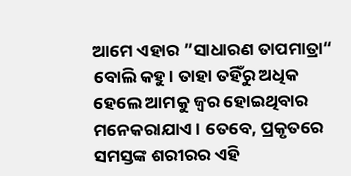ଆମେ ଏହାର ”ସାଧାରଣ ତାପମାତ୍ରା“ ବୋଲି କହୁ। ତାହା ତହିଁରୁ ଅଧିକ ହେଲେ ଆମକୁ ଜ୍ୱର ହୋଇଥିବାର ମନେକରାଯାଏ। ତେବେ, ପ୍ରକୃତରେ ସମସ୍ତଙ୍କ ଶରୀରର ଏହି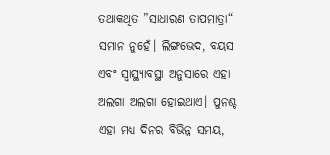ତଥାକଥିତ ”ସାଧାରଣ ତାପମାତ୍ରା“ ସମାନ ନୁହେଁ। ଲିଙ୍ଗଭେଦ, ବୟସ ଏବଂ ସ୍ବାସ୍ଥ୍ୟାବସ୍ଥା ଅନୁସାରେ ଏହା ଅଲଗା ଅଲଗା ହୋଇଥାଏ। ପୁନଶ୍ଚ ଏହା ମଧ୍ୟ ଦିନର ବିଭିନ୍ନ ସମୟ,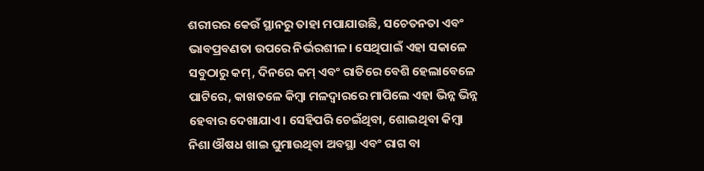ଶରୀରର କେଉଁ ସ୍ଥାନରୁ ତାହା ମପାଯାଉଛି, ସଚେତନତା ଏବଂ ଭାବପ୍ରବଣତା ଉପରେ ନିର୍ଭରଶୀଳ। ସେଥିପାଇଁ ଏହା ସକାଳେ ସବୁଠାରୁ କମ୍‌, ଦିନରେ କମ୍‌ ଏବଂ ରାତିରେ ବେଶି ହେଲାବେଳେ ପାଟିରେ, କାଖତଳେ କିମ୍ବା ମଳଦ୍ୱାରରେ ମାପିଲେ ଏହା ଭିନ୍ନ ଭିନ୍ନ ହେବାର ଦେଖାଯାଏ। ସେହିପରି ଚେଇଁଥିବା, ଶୋଇଥିବା କିମ୍ବା ନିଶା ଔଷଧ ଖାଇ ଘୁମାଉଥିବା ଅବସ୍ଥା ଏବଂ ରାଗ ବା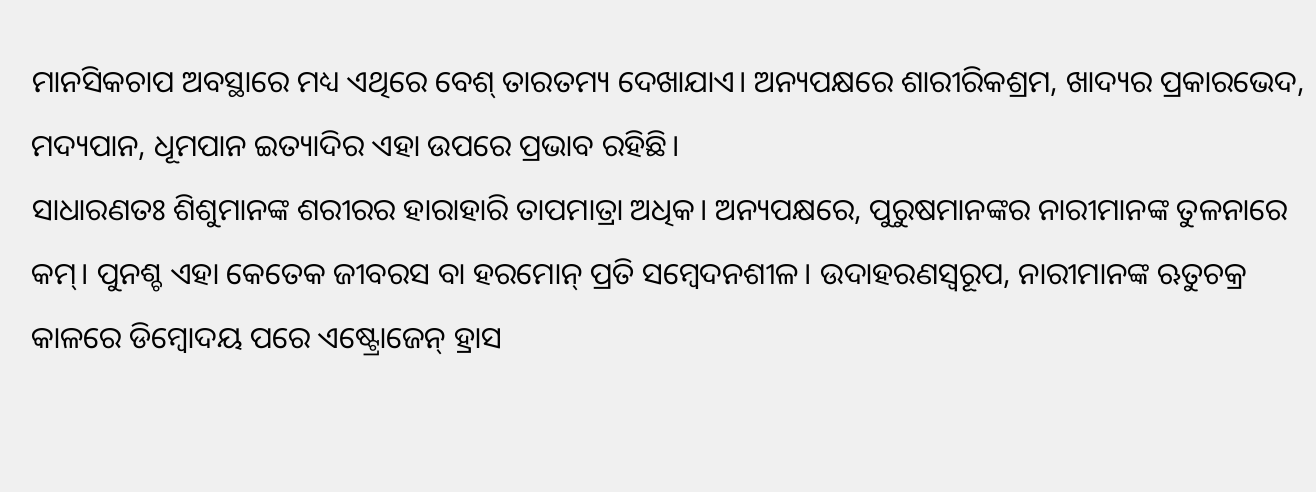ମାନସିକଚାପ ଅବସ୍ଥାରେ ମଧ୍ୟ ଏଥିରେ ବେଶ୍‌ ତାରତମ୍ୟ ଦେଖାଯାଏ। ଅନ୍ୟପକ୍ଷରେ ଶାରୀରିକଶ୍ରମ, ଖାଦ୍ୟର ପ୍ରକାରଭେଦ, ମଦ୍ୟପାନ, ଧୂମପାନ ଇତ୍ୟାଦିର ଏହା ଉପରେ ପ୍ରଭାବ ରହିଛି।
ସାଧାରଣତଃ ଶିଶୁମାନଙ୍କ ଶରୀରର ହାରାହାରି ତାପମାତ୍ରା ଅଧିକ। ଅନ୍ୟପକ୍ଷରେ, ପୁରୁଷମାନଙ୍କର ନାରୀମାନଙ୍କ ତୁଳନାରେ କମ୍‌। ପୁନଶ୍ଚ ଏହା କେତେକ ଜୀବରସ ବା ହରମୋନ୍‌ ପ୍ରତି ସମ୍ବେଦନଶୀଳ। ଉଦାହରଣସ୍ବରୂପ, ନାରୀମାନଙ୍କ ଋତୁଚକ୍ର କାଳରେ ଡିମ୍ବୋଦୟ ପରେ ଏଷ୍ଟ୍ରୋଜେନ୍‌ ହ୍ରାସ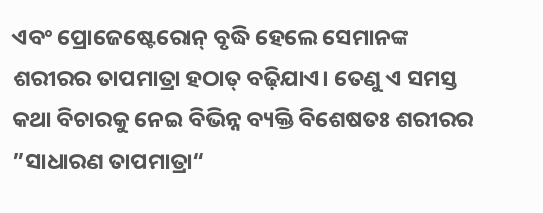ଏବଂ ପ୍ରୋଜେଷ୍ଟେରୋନ୍‌ ବୃଦ୍ଧି ହେଲେ ସେମାନଙ୍କ ଶରୀରର ତାପମାତ୍ରା ହଠାତ୍‌ ବଢ଼ିଯାଏ। ତେଣୁ ଏ ସମସ୍ତ କଥା ବିଚାରକୁ ନେଇ ବିଭିନ୍ନ ବ୍ୟକ୍ତି ବିଶେଷତଃ ଶରୀରର ”ସାଧାରଣ ତାପମାତ୍ରା“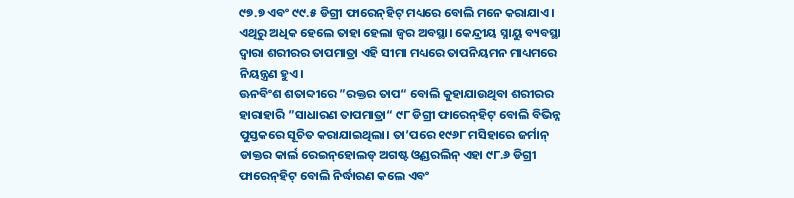୯୭.୭ ଏବଂ ୯୯.୫ ଡିଗ୍ରୀ ଫାରେନ୍‌ହିଟ୍‌ ମଧ୍ୟରେ ବୋଲି ମନେ କରାଯାଏ। ଏଥିରୁ ଅଧିକ ହେଲେ ତାହା ହେଲା ଜ୍ୱର ଅବସ୍ଥା। କେନ୍ଦ୍ରୀୟ ସ୍ନାୟୁ ବ୍ୟବସ୍ଥା ଦ୍ୱାରା ଶରୀରର ତାପମାତ୍ରା ଏହି ସୀମା ମଧ୍ୟରେ ତାପନିୟମନ ମାଧ୍ୟମରେ ନିୟନ୍ତ୍ରଣ ହୁଏ।
ଊନବିଂଶ ଶତାବ୍ଦୀରେ ”ରକ୍ତର ତାପ“ ବୋଲି କୁହାଯାଉଥିବା ଶରୀରର ହାରାହାରି ”ସାଧାରଣ ତାପମାତ୍ରା“ ୯୮ ଡିଗ୍ରୀ ଫାରେନ୍‌ହିଟ୍‌ ବୋଲି ବିଭିନ୍ନ ପୁସ୍ତକରେ ସୂଚିତ କରାଯାଇଥିଲା। ତା’ପରେ ୧୯୬୮ ମସିହାରେ ଜର୍ମାନ୍‌ ଡାକ୍ତର କାର୍ଲ ରେଇନ୍‌ହୋଲଡ୍‌ ଅଗଷ୍ଟ ଓ୍ବଣ୍ଡରଲିନ୍‌ ଏହା ୯୮.୬ ଡିଗ୍ରୀ ଫାରେନ୍‌ହିଟ୍‌ ବୋଲି ନିର୍ଦ୍ଧାରଣ କଲେ ଏବଂ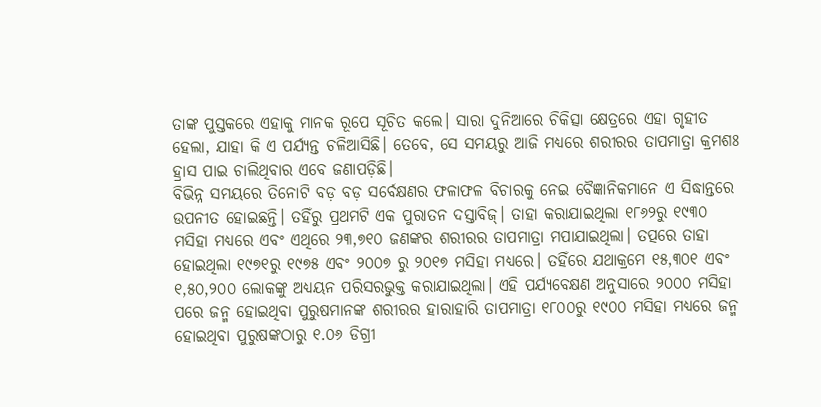ତାଙ୍କ ପୁସ୍ତକରେ ଏହାକୁ ମାନକ ରୂପେ ସୂଚିତ କଲେ। ସାରା ଦୁନିଆରେ ଚିକିତ୍ସା କ୍ଷେତ୍ରରେ ଏହା ଗୃହୀତ ହେଲା, ଯାହା କି ଏ ପର୍ଯ୍ୟନ୍ତ ଚଳିଆସିଛି। ତେବେ, ସେ ସମୟରୁ ଆଜି ମଧ୍ୟରେ ଶରୀରର ତାପମାତ୍ରା କ୍ରମଶଃ ହ୍ରାସ ପାଇ ଚାଲିଥିବାର ଏବେ ଜଣାପଡ଼ିଛି।
ବିଭିନ୍ନ ସମୟରେ ତିନୋଟି ବଡ଼ ବଡ଼ ସର୍ବେକ୍ଷଣର ଫଳାଫଳ ବିଚାରକୁ ନେଇ ବୈଜ୍ଞାନିକମାନେ ଏ ସିଦ୍ଧାନ୍ତରେ ଉପନୀତ ହୋଇଛନ୍ତି। ତହିଁରୁ ପ୍ରଥମଟି ଏକ ପୁରାତନ ଦସ୍ତାବିଜ୍‌। ତାହା କରାଯାଇଥିଲା ୧୮୬୨ରୁ ୧୯୩୦ ମସିହା ମଧ୍ୟରେ ଏବଂ ଏଥିରେ ୨୩,୭୧୦ ଜଣଙ୍କର ଶରୀରର ତାପମାତ୍ରା ମପାଯାଇଥିଲା। ତତ୍ପରେ ତାହା ହୋଇଥିଲା ୧୯୭୧ରୁ ୧୯୭୫ ଏବଂ ୨୦୦୭ ରୁ ୨୦୧୭ ମସିହା ମଧ୍ୟରେ। ତହିଁରେ ଯଥାକ୍ରମେ ୧୫,୩୦୧ ଏବଂ ୧,୫୦,୨୦୦ ଲୋକଙ୍କୁ ଅଧ୍ୟୟନ ପରିସରଭୁକ୍ତ କରାଯାଇଥିଲା। ଏହି ପର୍ଯ୍ୟବେକ୍ଷଣ ଅନୁସାରେ ୨୦୦୦ ମସିହା ପରେ ଜନ୍ମ ହୋଇଥିବା ପୁରୁଷମାନଙ୍କ ଶରୀରର ହାରାହାରି ତାପମାତ୍ରା ୧୮୦୦ରୁ ୧୯୦୦ ମସିହା ମଧ୍ୟରେ ଜନ୍ମ ହୋଇଥିବା ପୁରୁଷଙ୍କଠାରୁ ୧.୦୬ ଡିଗ୍ରୀ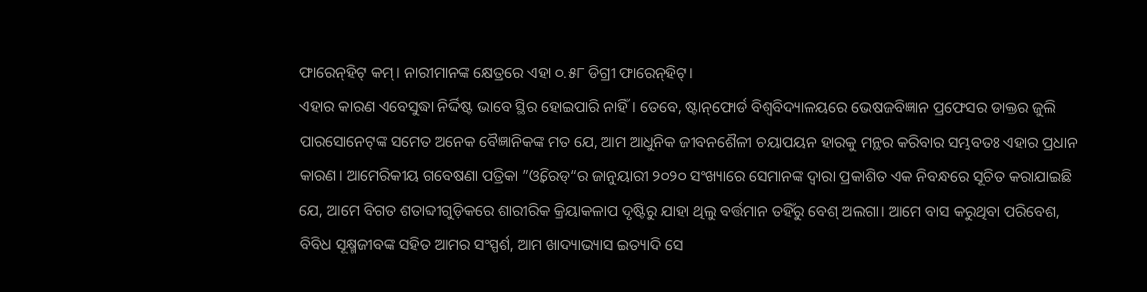ଫାରେନ୍‌ହିଟ୍‌ କମ୍‌। ନାରୀମାନଙ୍କ କ୍ଷେତ୍ରରେ ଏହା ୦.୫୮ ଡିଗ୍ରୀ ଫାରେନ୍‌ହିଟ୍‌।
ଏହାର କାରଣ ଏବେସୁଦ୍ଧା ନିର୍ଦ୍ଦିଷ୍ଟ ଭାବେ ସ୍ଥିର ହୋଇପାରି ନାହିଁ। ତେବେ, ଷ୍ଟାନ୍‌ଫୋର୍ଡ ବିଶ୍ୱବିଦ୍ୟାଳୟରେ ଭେଷଜବିଜ୍ଞାନ ପ୍ରଫେସର ଡାକ୍ତର ଜୁଲି ପାରସୋନେଟ୍‌ଙ୍କ ସମେତ ଅନେକ ବୈଜ୍ଞାନିକଙ୍କ ମତ ଯେ, ଆମ ଆଧୁନିକ ଜୀବନଶୈଳୀ ଚୟାପୟନ ହାରକୁ ମନ୍ଥର କରିବାର ସମ୍ଭବତଃ ଏହାର ପ୍ରଧାନ କାରଣ। ଆମେରିକୀୟ ଗବେଷଣା ପତ୍ରିକା ”ଓ୍ବିରେଡ୍‌“ର ଜାନୁୟାରୀ ୨୦୨୦ ସଂଖ୍ୟାରେ ସେମାନଙ୍କ ଦ୍ୱାରା ପ୍ରକାଶିତ ଏକ ନିବନ୍ଧରେ ସୂଚିତ କରାଯାଇଛି ଯେ, ଆମେ ବିଗତ ଶତାବ୍ଦୀଗୁଡ଼ିକରେ ଶାରୀରିକ କ୍ରିୟାକଳାପ ଦୃଷ୍ଟିରୁ ଯାହା ଥିଲୁ ବର୍ତ୍ତମାନ ତହିଁରୁ ବେଶ୍‌ ଅଲଗା। ଆମେ ବାସ କରୁଥିବା ପରିବେଶ, ବିବିଧ ସୂକ୍ଷ୍ମଜୀବଙ୍କ ସହିତ ଆମର ସଂସ୍ପର୍ଶ, ଆମ ଖାଦ୍ୟାଭ୍ୟାସ ଇତ୍ୟାଦି ସେ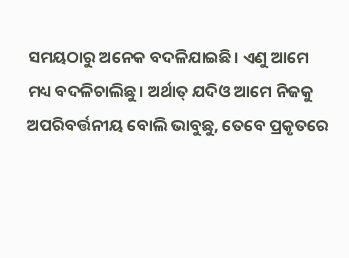ସମୟଠାରୁ ଅନେକ ବଦଳିଯାଇଛି। ଏଣୁ ଆମେ ମଧ୍ୟ ବଦଳିଚାଲିଛୁ। ଅର୍ଥାତ୍‌ ଯଦିଓ ଆମେ ନିଜକୁ ଅପରିବର୍ତ୍ତନୀୟ ବୋଲି ଭାବୁଛୁ, ତେବେ ପ୍ରକୃତରେ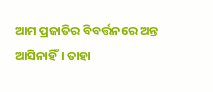ଆମ ପ୍ରଜାତିର ବିବର୍ତ୍ତନରେ ଅନ୍ତ ଆସିନାହିଁ। ତାହା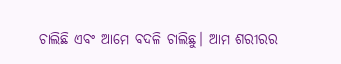ଚାଲିଛି ଏବଂ ଆମେ ବଦଳି ଚାଲିଛୁ। ଆମ ଶରୀରର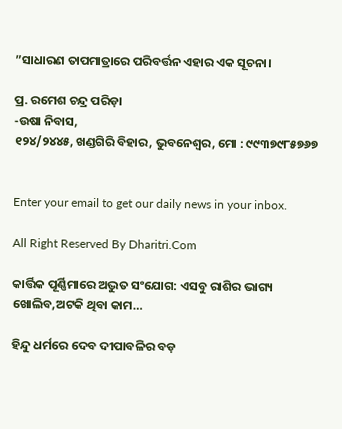”ସାଧାରଣ ତାପମାତ୍ରାରେ ପରିବର୍ତ୍ତନ ଏହାର ଏକ ସୂଚନା।

ପ୍ର. ରମେଶ ଚନ୍ଦ୍ର ପରିଡ଼ା
-ଉଷା ନିବାସ,
୧୨୪/୨୪୪୫, ଖଣ୍ଡଗିରି ବିହାର, ଭୁବନେଶ୍ୱର, ମୋ : ୯୯୩୭୯୮୫୭୬୭


Enter your email to get our daily news in your inbox.

All Right Reserved By Dharitri.Com

କାର୍ତ୍ତିକ ପୂର୍ଣ୍ଣିମାରେ ଅଦ୍ଭୁତ ସଂଯୋଗ: ଏସବୁ ରାଶିର ଭାଗ୍ୟ ଖୋଲିବ,ଅଟକି ଥିବା କାମ…

ହିନ୍ଦୁ ଧର୍ମରେ ଦେବ ଦୀପାବଳିର ବଡ଼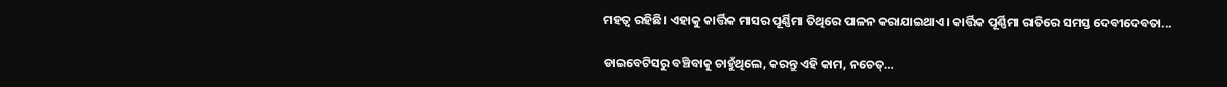ମହତ୍ୱ ରହିଛି। ଏହାକୁ କାର୍ତ୍ତିକ ମାସର ପୂର୍ଣ୍ଣିମା ତିଥିରେ ପାଳନ କରାଯାଇଥାଏ। କାର୍ତ୍ତିକ ପୂର୍ଣ୍ଣିମା ରାତିରେ ସମସ୍ତ ଦେବୀଦେବତା...

ଡାଇବେଟିସରୁ ବଞ୍ଚିବାକୁ ଚାହୁଁଥିଲେ, କରନ୍ତୁ ଏହି କାମ, ନଚେତ୍‌…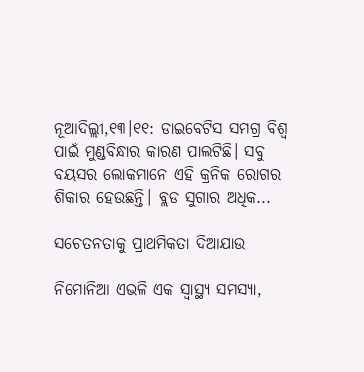ନୂଆଦିଲ୍ଲୀ,୧୩।୧୧: ଡାଇବେଟିସ ସମଗ୍ର ବିଶ୍ୱ ପାଇଁ ମୁଣ୍ଡବିନ୍ଧାର କାରଣ ପାଲଟିଛି। ସବୁ ବୟସର ଲୋକମାନେ ଏହି କ୍ରନିକ ରୋଗର ଶିକାର ହେଉଛନ୍ତି। ବ୍ଲଡ ସୁଗାର ଅଧିକ...

ସଚେତନତାକୁ ପ୍ରାଥମିକତା ଦିଆଯାଉ

ନିମୋନିଆ ଏଭଳି ଏକ ସ୍ବାସ୍ଥ୍ୟ ସମସ୍ୟା,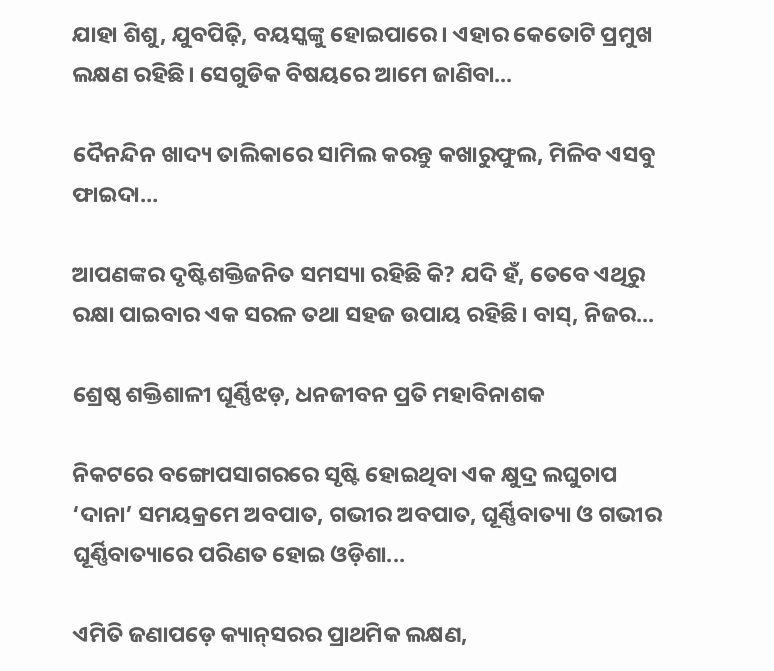ଯାହା ଶିଶୁ, ଯୁବପିଢ଼ି, ବୟସ୍କଙ୍କୁ ହୋଇପାରେ। ଏହାର କେତୋଟି ପ୍ରମୁଖ ଲକ୍ଷଣ ରହିଛି। ସେଗୁଡିକ ବିଷୟରେ ଆମେ ଜାଣିବା...

ଦୈନନ୍ଦିନ ଖାଦ୍ୟ ତାଲିକାରେ ସାମିଲ କରନ୍ତୁ କଖାରୁଫୁଲ, ମିଳିବ ଏସବୁ ଫାଇଦା…

ଆପଣଙ୍କର ଦୃଷ୍ଟିଶକ୍ତିଜନିତ ସମସ୍ୟା ରହିଛି କି? ଯଦି ହଁ, ତେବେ ଏଥିରୁ ରକ୍ଷା ପାଇବାର ଏକ ସରଳ ତଥା ସହଜ ଉପାୟ ରହିଛି। ବାସ୍‌, ନିଜର...

ଶ୍ରେଷ୍ଠ ଶକ୍ତିଶାଳୀ ଘୂର୍ଣ୍ଣିଝଡ଼, ଧନଜୀବନ ପ୍ରତି ମହାବିନାଶକ

ନିକଟରେ ବଙ୍ଗୋପସାଗରରେ ସୃଷ୍ଟି ହୋଇଥିବା ଏକ କ୍ଷୁଦ୍ର ଲଘୁଚାପ ‘ଦାନା’ ସମୟକ୍ରମେ ଅବପାତ, ଗଭୀର ଅବପାତ, ଘୂର୍ଣ୍ଣିବାତ୍ୟା ଓ ଗଭୀର ଘୂର୍ଣ୍ଣିବାତ୍ୟାରେ ପରିଣତ ହୋଇ ଓଡ଼ିଶା...

ଏମିତି ଜଣାପଡ଼େ କ୍ୟାନ୍‌ସରର ପ୍ରାଥମିକ ଲକ୍ଷଣ,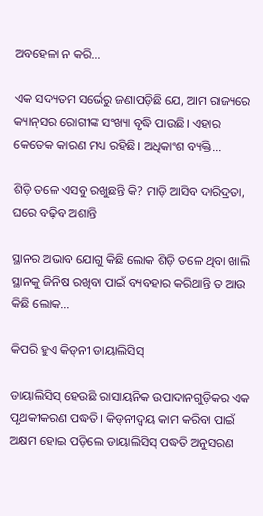ଅବହେଳା ନ କରି…

ଏକ ସଦ୍ୟତମ ସର୍ଭେରୁ ଜଣାପଡ଼ିଛି ଯେ, ଆମ ରାଜ୍ୟରେ କ୍ୟାନ୍‌ସର ରୋଗୀଙ୍କ ସଂଖ୍ୟା ବୃଦ୍ଧି ପାଉଛି। ଏହାର କେତେକ କାରଣ ମଧ୍ୟ ରହିଛି। ଅଧିକାଂଶ ବ୍ୟକ୍ତି...

ଶିଡ଼ି ତଳେ ଏସବୁ ରଖୁଛନ୍ତି କି? ମାଡ଼ି ଆସିବ ଦାରିଦ୍ରତା, ଘରେ ବଢ଼ିବ ଅଶାନ୍ତି

ସ୍ଥାନର ଅଭାବ ଯୋଗୁ କିଛି ଲୋକ ଶିଡ଼ି ତଳେ ଥିବା ଖାଲି ସ୍ଥାନକୁ ଜିନିଷ ରଖିବା ପାଇଁ ବ୍ୟବହାର କରିଥାନ୍ତି ତ ଆଉ କିଛି ଲୋକ...

କିପରି ହୁଏ କିଡ୍‌ନୀ ଡାୟାଲିସିସ୍‌

ଡାୟାଲିସିସ୍‌ ହେଉଛି ରାସାୟନିକ ଉପାଦାନଗୁଡ଼ିକର ଏକ ପୃଥକୀକରଣ ପଦ୍ଧତି। କିଡ୍‌ନୀଦ୍ୱୟ କାମ କରିବା ପାଇଁ ଅକ୍ଷମ ହୋଇ ପଡ଼ିଲେ ଡାୟାଲିସିସ୍‌ ପଦ୍ଧତି ଅନୁସରଣ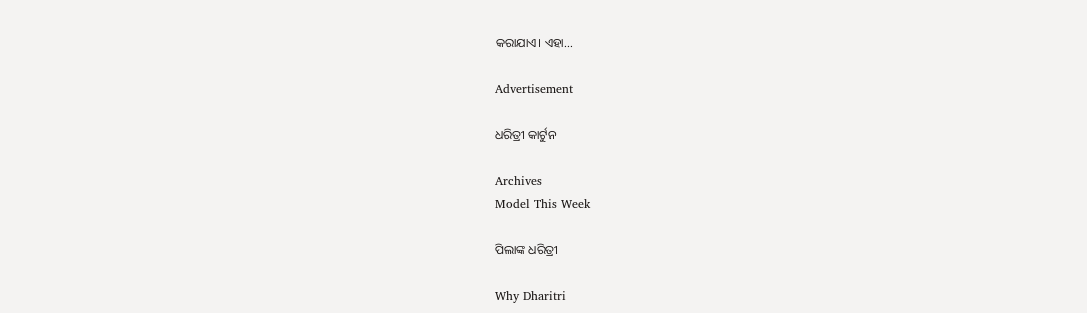କରାଯାଏ। ଏହା...

Advertisement

ଧରିତ୍ରୀ କାର୍ଟୁନ

Archives
Model This Week

ପିଲାଙ୍କ ଧରିତ୍ରୀ

Why Dharitri